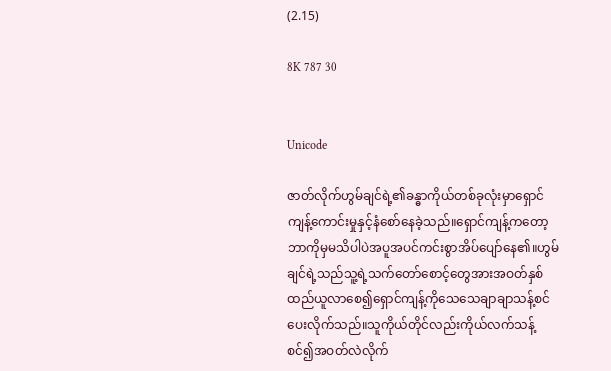(2.15)

8K 787 30


Unicode

ဇာတ်လိုက်ဟွမ်ချင်ရဲ့၏ခန္ဓာကိုယ်တစ်ခုလုံးမှာရှောင်ကျန့်ကောင်းမှုနှင့်နံစော်နေခဲ့သည်။ရှောင်ကျန့်ကတော့ဘာကိုမှမသိပါပဲအပူအပင်ကင်းစွာအိပ်ပျော်နေ၏။ဟွမ်ချင်ရဲ့သည်သူ့ရဲ့သက်တော်စောင့်တွေအားအဝတ်နှစ်ထည်ယူလာစေ၍ရှောင်ကျန့်ကိုသေသေချာချာသန့်စင်ပေးလိုက်သည်။သူကိုယ်တိုင်လည်းကိုယ်လက်သန့်စင်၍အဝတ်လဲလိုက်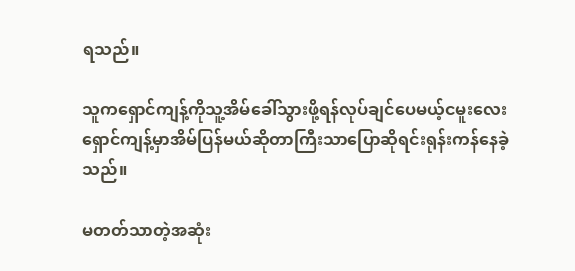ရသည်။

သူကရှောင်ကျန့်ကိုသူ့အိမ်ခေါ်သွားဖို့ရန်လုပ်ချင်ပေမယ့်ငမူးလေးရှောင်ကျန့်မှာအိမ်ပြန်မယ်ဆိုတာကြီးသာပြောဆိုရင်းရုန်းကန်နေခဲ့သည်။

မတတ်သာတဲ့အဆုံး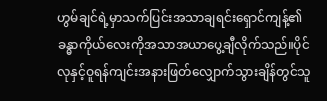ဟွမ်ချင်ရဲ့မှာသက်ပြင်းအသာချရင်းရှောင်ကျန့်၏ခန္ဓာကိုယ်လေးကိုအသာအယာပွေ့ချီလိုက်သည်။ပိုင်လုနှင့်ဝူရန်ကျင်းအနားဖြတ်လျှောက်သွားချိန်တွင်သူ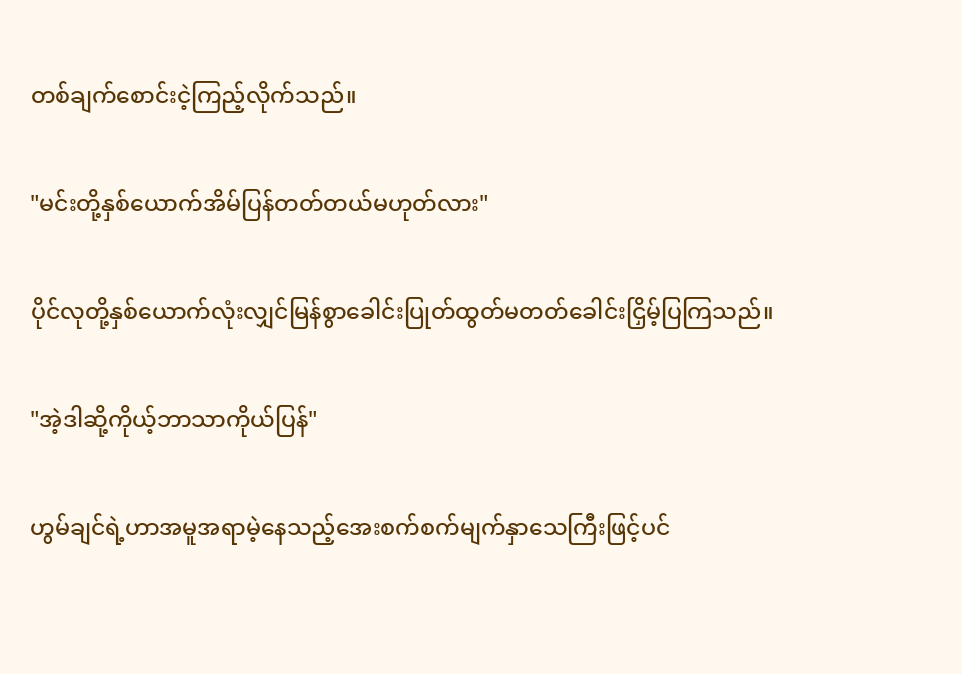တစ်ချက်စောင်းငဲ့ကြည့်လိုက်သည်။

"မင်းတို့နှစ်ယောက်အိမ်ပြန်တတ်တယ်မဟုတ်လား"

ပိုင်လုတို့နှစ်ယောက်လုံးလျှင်မြန်စွာခေါင်းပြုတ်ထွတ်မတတ်ခေါင်းငြှိမ့်ပြကြသည်။

"အဲ့ဒါဆို့ကိုယ့်ဘာသာကိုယ်ပြန်"

ဟွမ်ချင်ရဲ့ဟာအမူအရာမဲ့နေသည့်အေးစက်စက်မျက်နှာသေကြီးဖြင့်ပင်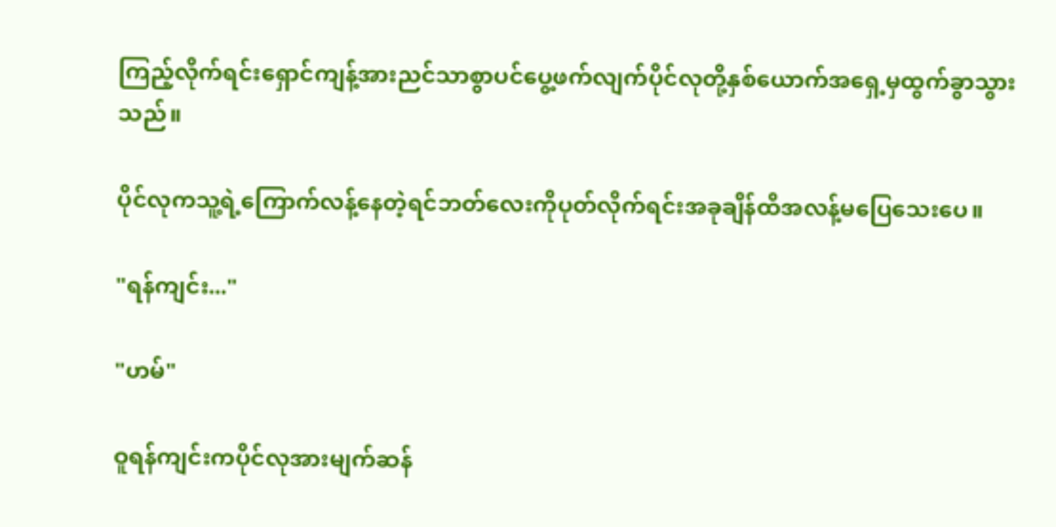ကြည့်လိုက်ရင်းရှောင်ကျန့်အားညင်သာစွာပင်ပွေ့ဖက်လျက်ပိုင်လုတို့နှစ်ယောက်အရှေ့မှထွက်ခွာသွားသည်။

ပိုင်လုကသူ့ရဲ့ကြောက်လန့်နေတဲ့ရင်ဘတ်လေးကိုပုတ်လိုက်ရင်းအခုချိန်ထိအလန့်မပြေသေးပေ။

"ရန်ကျင်း..."

"ဟမ်"

ဝူရန်ကျင်းကပိုင်လုအားမျက်ဆန်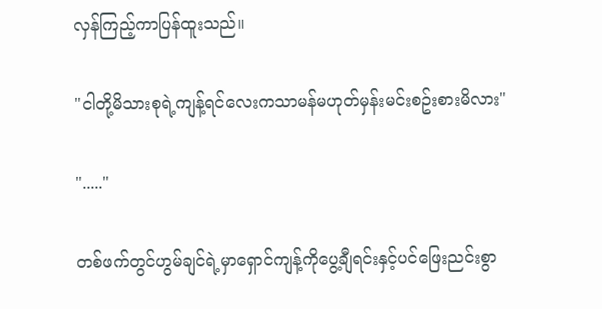လှန်ကြည့်ကာပြန်ထူးသည်။

"ငါတို့မိသားစုရဲ့ကျန့်ရင်လေးကသာမန်မဟုတ်မှန်းမင်းစဥ်းစားမိလား"

"....."

တစ်ဖက်တွင်ဟွမ်ချင်ရဲ့မှာရှောင်ကျန့်ကိုပွေ့ချီရင်းနှင့်ပင်ဖြေးညင်းစွာ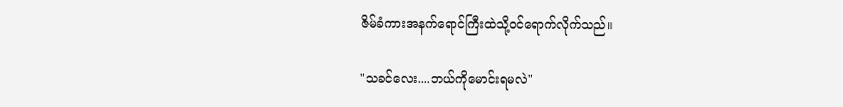ဇိမ်ခံကားအနက်ရောင်ကြီးထဲသို့ဝင်ရောက်လိုက်သည်။

"သခင်လေး....ဘယ်ကိုမောင်းရမလဲ"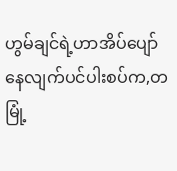ဟွမ်ချင်ရဲ့ဟာအိပ်ပျော်နေလျက်ပင်ပါးစပ်က,တမြုံ့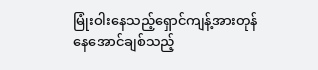မြုံးဝါးနေသည့်ရှောင်ကျန့်အားတုန်နေအောင်ချစ်သည့်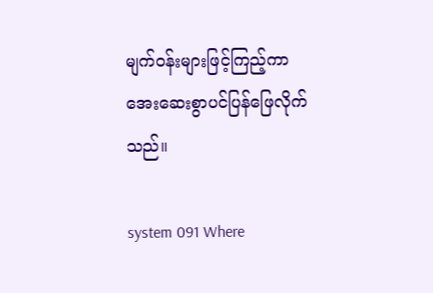မျက်ဝန်းများဖြင့်ကြည့်ကာအေးဆေးစွာပင်ပြန်ဖြေလိုက်သည်။

system 091 Where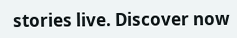stories live. Discover now